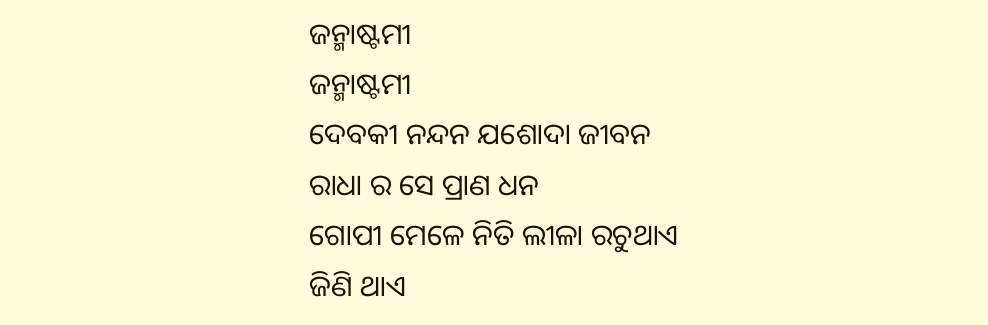ଜନ୍ମାଷ୍ଟମୀ
ଜନ୍ମାଷ୍ଟମୀ
ଦେବକୀ ନନ୍ଦନ ଯଶୋଦା ଜୀବନ
ରାଧା ର ସେ ପ୍ରାଣ ଧନ
ଗୋପୀ ମେଳେ ନିତି ଲୀଳା ରଚୁଥାଏ
ଜିଣି ଥାଏ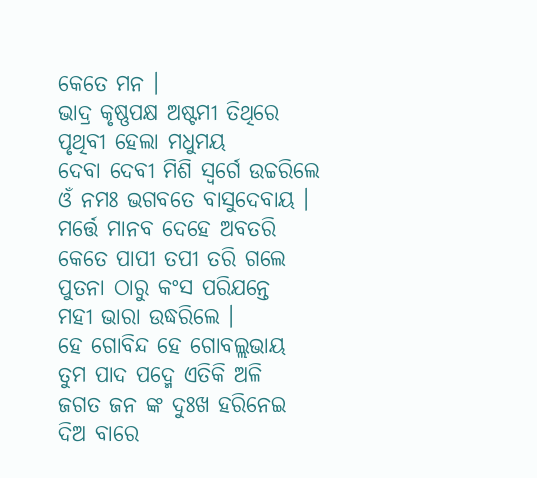କେତେ ମନ ।
ଭାଦ୍ର କୃଷ୍ଣପକ୍ଷ ଅଷ୍ଟମୀ ତିଥିରେ
ପୃଥିବୀ ହେଲା ମଧୁମୟ
ଦେବା ଦେବୀ ମିଶି ସ୍ୱର୍ଗେ ଉଚ୍ଚରିଲେ
ଓଁ ନମଃ ଭଗବତେ ବାସୁଦେବାୟ ।
ମର୍ତ୍ତେ ମାନବ ଦେହେ ଅବତରି
କେତେ ପାପୀ ତପୀ ତରି ଗଲେ
ପୁତନା ଠାରୁ କଂସ ପରିଯନ୍ତେ
ମହୀ ଭାରା ଉଦ୍ଧରିଲେ ।
ହେ ଗୋବିନ୍ଦ ହେ ଗୋବଲ୍ଲଭାୟ
ତୁମ ପାଦ ପଦ୍ମେ ଏତିକି ଅଳି
ଜଗତ ଜନ ଙ୍କ ଦୁଃଖ ହରିନେଇ
ଦିଅ ବାରେ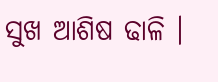ସୁଖ ଆଶିଷ ଢାଳି ।